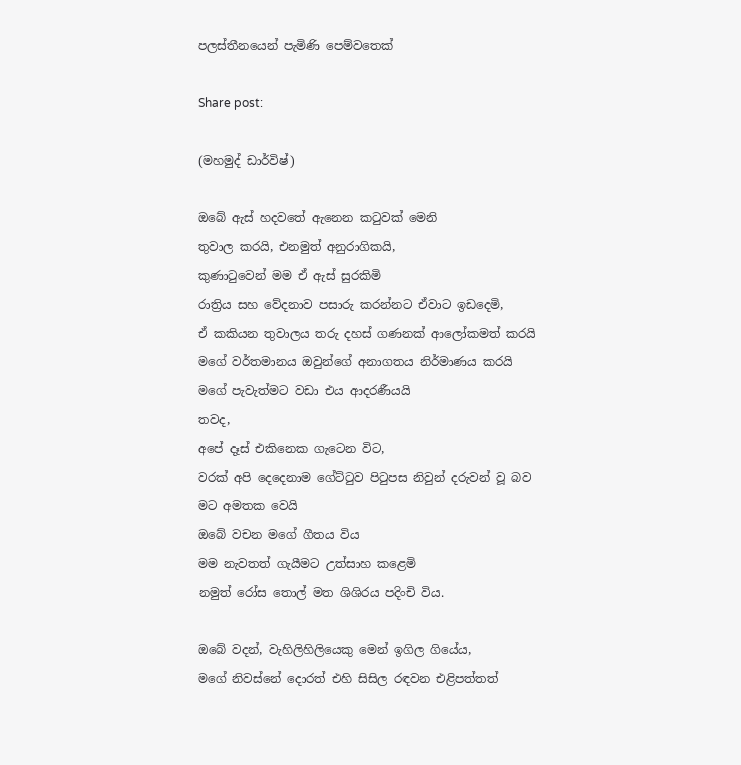පලස්තීනයෙන් පැමිණි පෙම්වතෙක්

Share post:

(මහමුද් ඩාර්විෂ්)

ඔබේ ඇස් හදවතේ ඇනෙන කටුවක් මෙනි
තුවාල කරයි, එනමුත් අනුරාගිකයි,
කුණාටුවෙන් මම ඒ ඇස් සුරකිමි
රාත්‍රිය සහ වේදනාව පසාරු කරන්නට ඒවාට ඉඩදෙමි,
ඒ කකියන තුවාලය තරු දහස් ගණනක් ආලෝකමත් කරයි
මගේ වර්තමානය ඔවුන්ගේ අනාගතය නිර්මාණය කරයි
මගේ පැවැත්මට වඩා එය ආදරණීයයි
තවද,
අපේ දෑස් එකිනෙක ගැටෙන විට,
වරක් අපි දෙදෙනාම ගේට්ටුව පිටුපස නිවුන් දරුවන් වූ බව
මට අමතක වෙයි
ඔබේ වචන මගේ ගීතය විය
මම නැවතත් ගැයීමට උත්සාහ කළෙමි
නමුත් රෝස තොල් මත ශිශිරය පදිංචි විය.

ඔබේ වදන්, වැහිලිහිලියෙකු මෙන් ඉගිල ගියේය,
මගේ නිවස්නේ දොරත් එහි සිසිල රඳවන එළිපත්තත්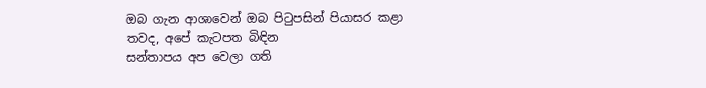ඔබ ගැන ආශාවෙන් ඔබ පිටුපසින් පියාසර කළා
තවද, අපේ කැටපත බිඳින
සන්තාපය අප වෙලා ගති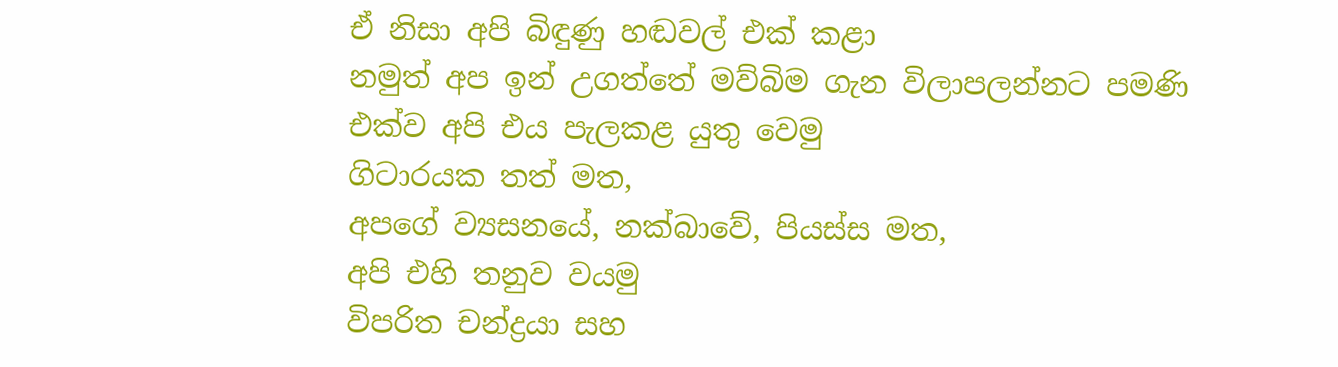ඒ නිසා අපි බිඳුණු හඬවල් එක් කළා
නමුත් අප ඉන් උගත්තේ මව්බිම ගැන විලාපලන්නට පමණි
එක්ව අපි එය පැලකළ යුතු වෙමු
ගිටාරයක තත් මත,
අපගේ ව්‍යසනයේ, නක්බාවේ, පියස්ස මත,
අපි එහි තනුව වයමු
විපරිත චන්ද්‍රයා සහ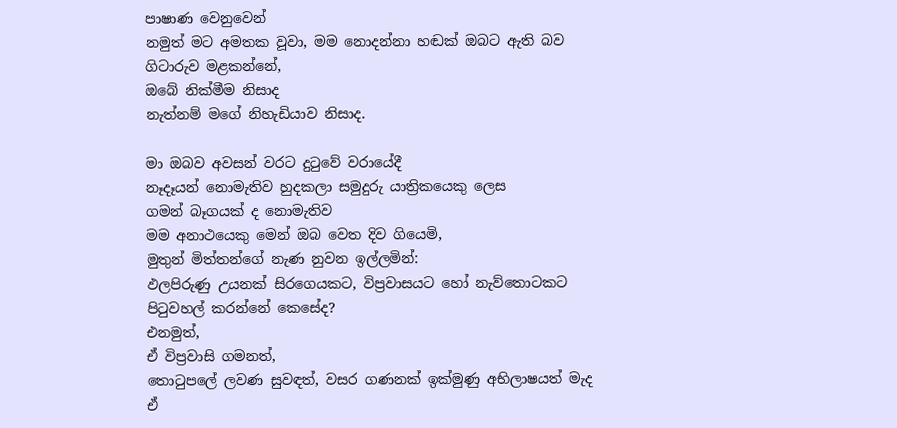පාෂාණ වෙනුවෙන්
නමුත් මට අමතක වූවා, මම නොදන්නා හඬක් ඔබට ඇති බව
ගිටාරුව මළකන්නේ,
ඔබේ නික්මීම නිසාද
නැත්නම් මගේ නිහැඩියාව නිසාද.

මා ඔබව අවසන් වරට දුටුවේ වරායේදී
නෑදෑයන් නොමැතිව හුදකලා සමුදුරු යාත්‍රිකයෙකු ලෙස
ගමන් බෑගයක් ද නොමැතිව
මම අනාථයෙකු මෙන් ඔබ වෙත දිව ගියෙමි,
මුතුන් මිත්තන්ගේ නැණ නුවන ඉල්ලමින්:
ඵලපිරුණු උයනක් සිරගෙයකට, විප්‍රවාසයට හෝ නැව්තොටකට
පිටුවහල් කරන්නේ කෙසේද?
එනමුත්,
ඒ විප්‍රවාසි ගමනත්,
තොටුපලේ ලවණ සුවඳත්, වසර ගණනක් ඉක්මුණු අභිලාෂයත් මැද
ඒ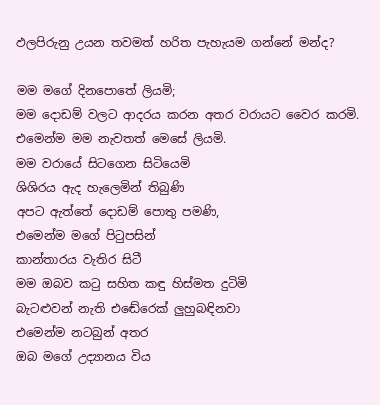ඵලපිරුනු උයන තවමත් හරිත පැහැයම ගන්නේ මන්ද?

මම මගේ දිනපොතේ ලියමි;
මම දොඩම් වලට ආදරය කරන අතර වරායට වෛර කරමි.
එමෙන්ම මම නැවතත් මෙසේ ලියමි.
මම වරායේ සිටගෙන සිටියෙමි
ශිශිරය ඇද හැලෙමින් තිබුණි
අපට ඇත්තේ දොඩම් පොතු පමණි,
එමෙන්ම මගේ පිටුපසින්
කාන්තාරය වැතිර සිටී
මම ඔබව කටු සහිත කඳු හිස්මත දුටිමි
බැටළුවන් නැති එඬේරෙක් ලුහුබඳිනවා
එමෙන්ම නටබුන් අතර
ඔබ මගේ උද්‍යානය විය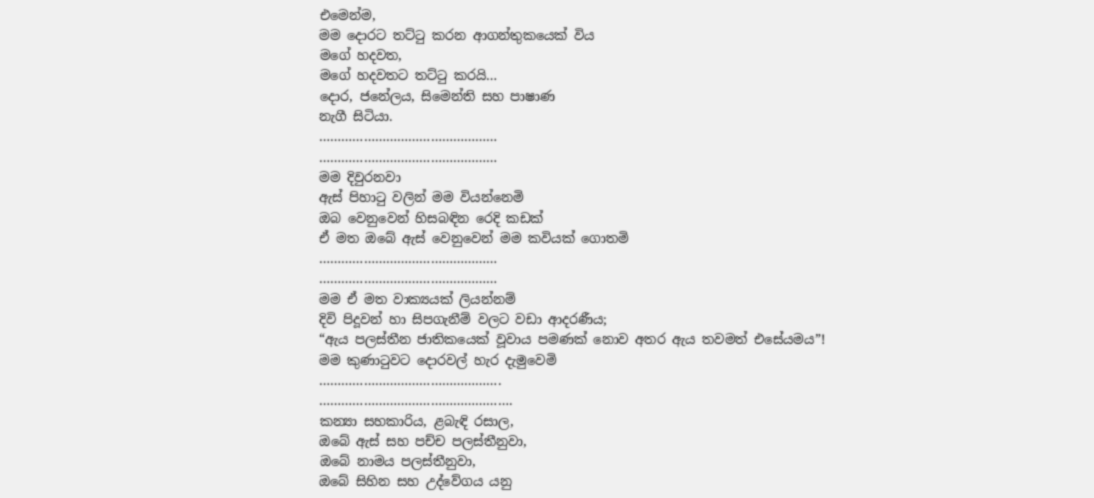එමෙන්ම,
මම දොරට තට්ටු කරන ආගන්තුකයෙක් විය
මගේ හදවත,
මගේ හදවතට තට්ටු කරයි…
දොර, ජනේලය, සිමෙන්ති සහ පාෂාණ
නැගී සිටියා.
…………………………………………
…………………………………………
මම දිවුරනවා
ඇස් පිහාටු වලින් මම වියන්නෙමි
ඔබ වෙනුවෙන් හිසබඳින රෙදි කඩක්
ඒ මත ඔබේ ඇස් වෙනුවෙන් මම කවියක් ගොතමි
…………………………………………
…………………………………………
මම ඒ මත වාක්‍යයක් ලියන්නම්
දිවි පිදූවන් හා සිපගැනීම් වලට වඩා ආදරණීය;
“ඇය පලස්තීන ජාතිකයෙක් වූවාය පමණක් නොව අතර ඇය තවමත් එසේයමය”!
මම කුණාටුවට දොරවල් හැර දැමුවෙමි
………………………………………….
…………………………………………….
කන්‍යා සහකාරිය, ළබැඳි රසාල,
ඔබේ ඇස් සහ පච්ච පලස්තීනුවා,
ඔබේ නාමය පලස්තීනුවා,
ඔබේ සිහින සහ උද්වේගය යනු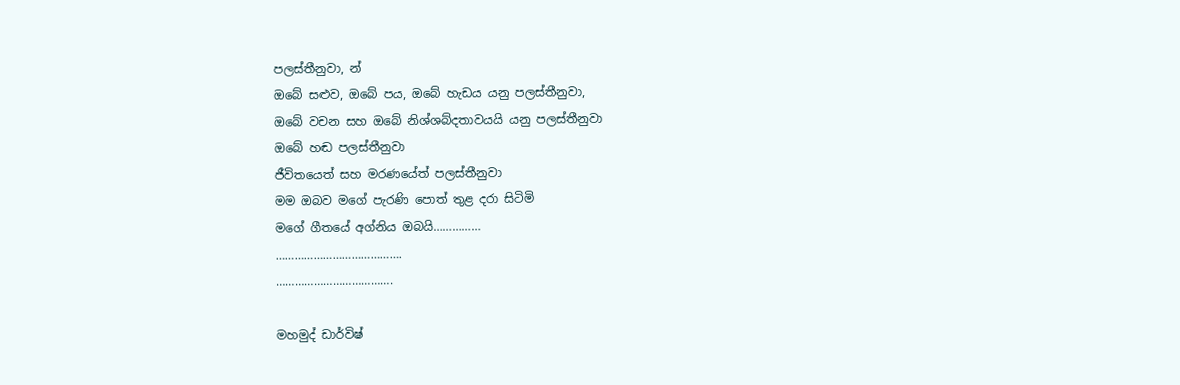පලස්තීනුවා, න්
ඔබේ සළුව, ඔබේ පය, ඔබේ හැඩය යනු පලස්තීනුවා,
ඔබේ වචන සහ ඔබේ නිශ්ශබ්දතාවයයි යනු පලස්තීනුවා
ඔබේ හඬ පලස්තීනුවා
ජීවිතයෙත් සහ මරණයේත් පලස්තීනුවා
මම ඔබව මගේ පැරණි පොත් තුළ දරා සිටිමි
මගේ ගීතයේ අග්නිය ඔබයි……………
………………………………….
……………………………….

මහමුද් ඩාර්විෂ්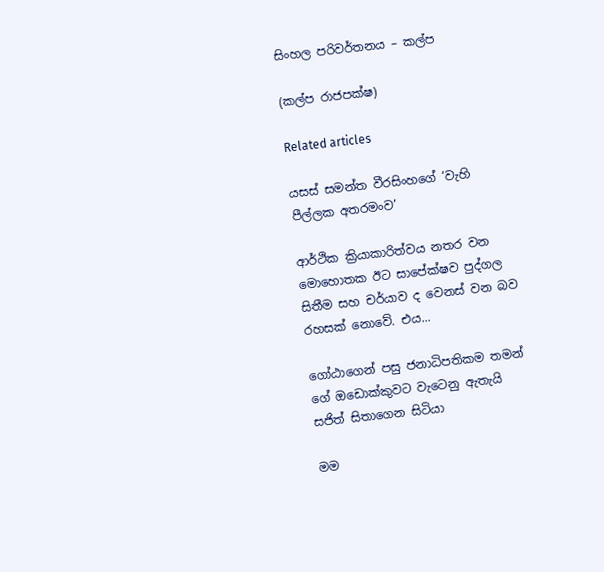සිංහල පරිවර්තනය – කල්ප

(කල්ප රාජපක්ෂ)

Related articles

යසස් සමන්ත වීරසිංහගේ ‘වැහි පීල්ලක අතරමංව’

ආර්ථික ක්‍රියාකාරිත්වය නතර වන මොහොතක ඊට සාපේක්ෂව පුද්ගල සිතීම සහ චර්යාව ද වෙනස් වන බව රහසක් නොවේ. එය...

ගෝඨාගෙන් පසු ජනාධිපතිකම තමන් ගේ ඔඩොක්කුවට වැටෙනු ඇතැයි සජිත් සිතාගෙන සිටියා

මම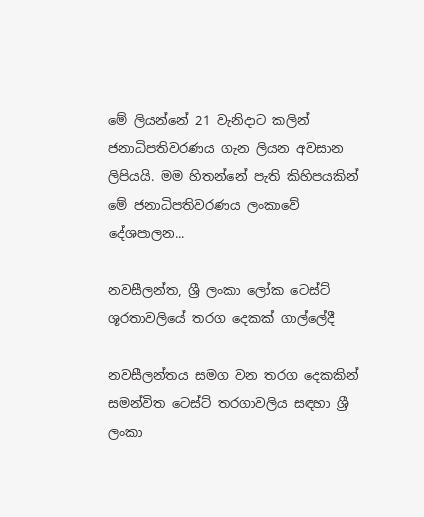මේ ලියන්නේ 21 වැනිදාට කලින් ජනාධිපතිවරණය ගැන ලියන අවසාන ලිපියයි. මම හිතන්නේ පැති කිහිපයකින් මේ ජනාධිපතිවරණය ලංකාවේ දේශපාලන...

නවසීලන්ත, ශ්‍රී ලංකා ලෝක ටෙස්ට් ශූරතාවලියේ තරග දෙකක් ගාල්ලේදී

නවසීලන්තය සමග වන තරග දෙකකින් සමන්විත ටෙස්ට් තරගාවලිය සඳහා ශ්‍රී ලංකා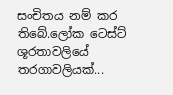සංචිතය නම් කර තිබේ.ලෝක ටෙස්ට් ශූරතාවලියේ තරගාවලියක්...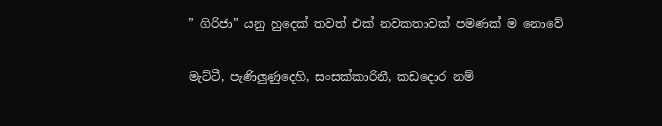” ගිරිජා” යනු හුදෙක් තවත් එක් නවකතාවක් පමණක් ම නොවේ

මැට්ටී, පැණිලුණුදෙහි, සංසක්කාරිනී, කඩදොර නම්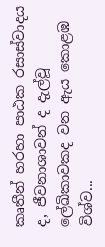කෘතීන් හරහා පාඨක රසාස්වාදය ද, ජීවනාශාවන් ද දැල්වූ ලේඛිකාවකද වන ඇය කොළඹ විශ්ව...